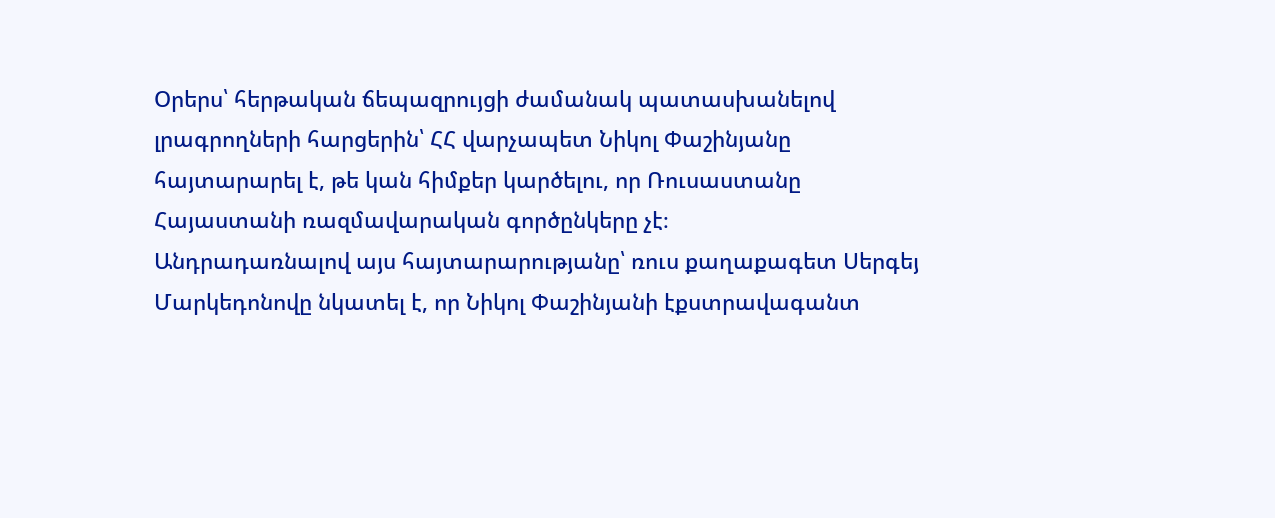Օրերս՝ հերթական ճեպազրույցի ժամանակ պատասխանելով լրագրողների հարցերին՝ ՀՀ վարչապետ Նիկոլ Փաշինյանը հայտարարել է, թե կան հիմքեր կարծելու, որ Ռուսաստանը Հայաստանի ռազմավարական գործընկերը չէ։
Անդրադառնալով այս հայտարարությանը՝ ռուս քաղաքագետ Սերգեյ Մարկեդոնովը նկատել է, որ Նիկոլ Փաշինյանի էքստրավագանտ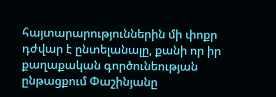հայտարարություններին մի փոքր դժվար է ընտելանալը, քանի որ իր քաղաքական գործունեության ընթացքում Փաշինյանը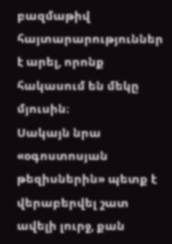բազմաթիվ հայտարարություններ է արել, որոնք հակասում են մեկը մյուսին։
Սակայն նրա «օգոստոսյան թեզիսներին» պետք է վերաբերվել շատ ավելի լուրջ, քան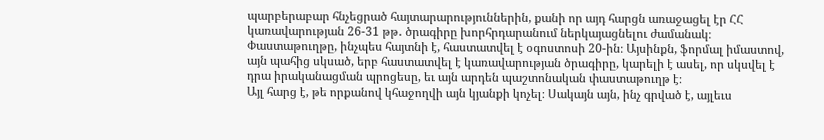պարբերաբար հնչեցրած հայտարարություններին, քանի որ այդ հարցն առաջացել էր ՀՀ կառավարության 26-31 թթ․ ծրագիրը խորհրդարանում ներկայացնելու ժամանակ։
Փաստաթուղթը, ինչպես հայտնի է, հաստատվել է օգոստոսի 20-ին։ Այսինքն, ֆորմալ իմաստով, այն պահից սկսած, երբ հաստատվել է կառավարության ծրագիրը, կարելի է ասել, որ սկսվել է դրա իրականացման պրոցեսը, եւ այն արդեն պաշտոնական փաստաթուղթ է։
Այլ հարց է, թե որքանով կհաջողվի այն կյանքի կոչել։ Սակայն այն, ինչ գրված է, այլեւս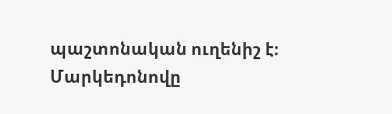պաշտոնական ուղենիշ է։ Մարկեդոնովը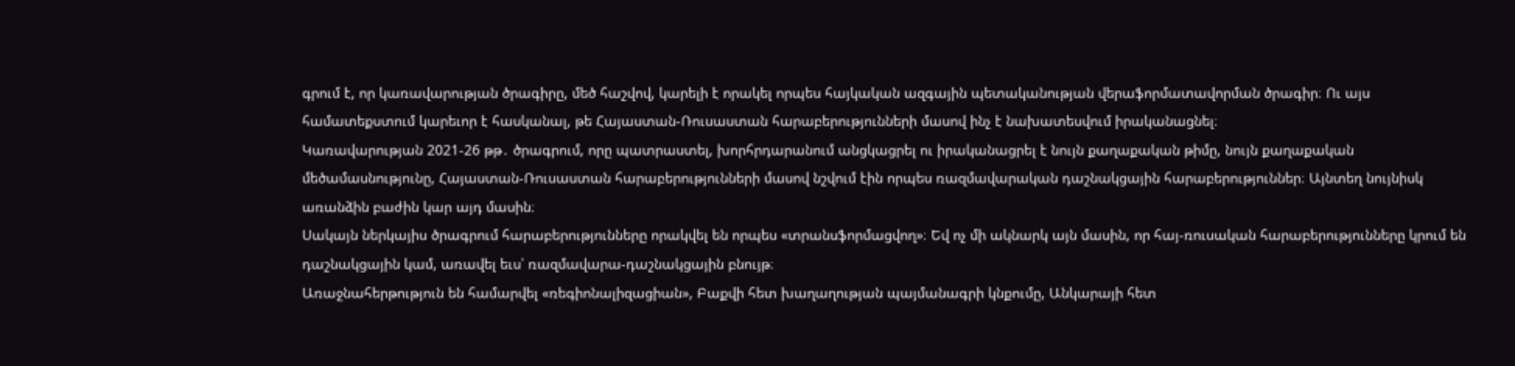գրում է, որ կառավարության ծրագիրը, մեծ հաշվով, կարելի է որակել որպես հայկական ազգային պետականության վերաֆորմատավորման ծրագիր։ Ու այս համատեքստում կարեւոր է հասկանալ, թե Հայաստան-Ռուսաստան հարաբերությունների մասով ինչ է նախատեսվում իրականացնել։
Կառավարության 2021-26 թթ․ ծրագրում, որը պատրաստել, խորհրդարանում անցկացրել ու իրականացրել է նույն քաղաքական թիմը, նույն քաղաքական մեծամասնությունը, Հայաստան-Ռուսաստան հարաբերությունների մասով նշվում էին որպես ռազմավարական դաշնակցային հարաբերություններ։ Այնտեղ նույնիսկ առանձին բաժին կար այդ մասին։
Սակայն ներկայիս ծրագրում հարաբերությունները որակվել են որպես «տրանսֆորմացվող»։ Եվ ոչ մի ակնարկ այն մասին, որ հայ-ռուսական հարաբերությունները կրում են դաշնակցային կամ, առավել եւս՝ ռազմավարա-դաշնակցային բնույթ։
Առաջնահերթություն են համարվել «ռեգիոնալիզացիան», Բաքվի հետ խաղաղության պայմանագրի կնքումը, Անկարայի հետ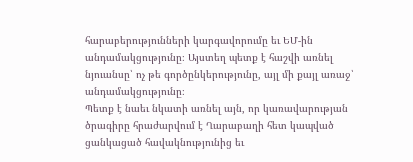հարաբերությունների կարգավորումը եւ ԵՄ-ին անդամակցությունը։ Այստեղ պետք է հաշվի առնել նյուանսը՝ ոչ թե գործընկերությունը, այլ մի քայլ առաջ՝ անդամակցությունը։
Պետք է նաեւ նկատի առնել այն, որ կառավարության ծրագիրը հրաժարվում է Ղարաբաղի հետ կապված ցանկացած հավակնությունից եւ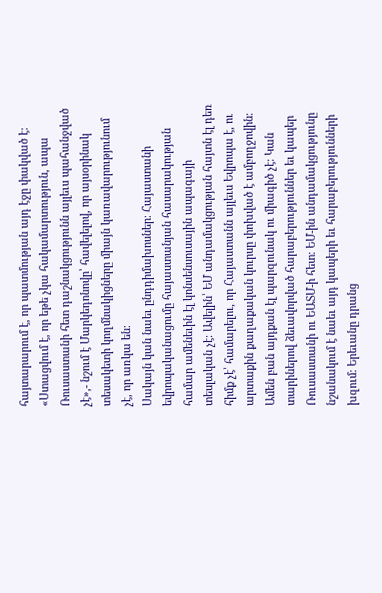հայտարարում է, որ պատմության այդ էջը փակված է։
«Ստացվում է, որ եթե չկա հակամարտություն, ապա Ռուսաստանի հետ դաշնակցությունն այլեւս պահանջված չէ»,- նշում է Մարկեդոնովը՝ հավելելով, որ այսօրինակ տեսակետի կողմնակիցները միայն կառավարությունում չէ, որ առկա են։
Սակայն կան նաեւ ընդդիմախոսներ։ Հայաստանի եվրոպականացումը հայաստանյան հասարակության համար ամենեւին էլ կոնսենսուսային ապագայի տեսլական չէ։ Ավելին՝ ԵՄ անդամակցության հայտն էլ դեռ հիմք չէ՝ համարելու, որ Հայաստանն այլեւս Եվրոպա է, ու արտաքին քաղաքական կուրսը փոխված է ամբողջովին։
Ամեն բան այդքան էլ պարզունակ ու միագիծ չէ։ Կան տարիներով ձեւավորված հարաբերություններ եւ կապեր Ռուսաստանի ու ԵԱՏՄ-ի հետ։ ԵՄ-ին անդամակցությունը նշանակում է նաեւ այդ կապերի եւ հարաբերությունների խզում։ Երեւանը դրանց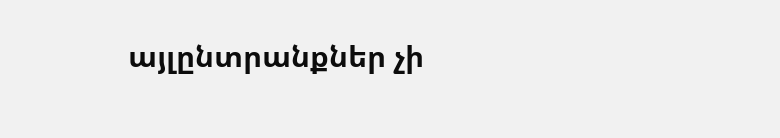այլընտրանքներ չի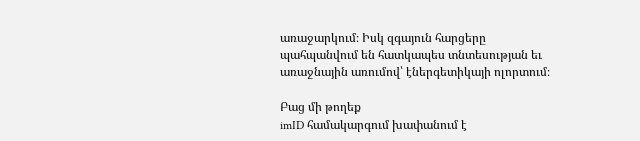առաջարկում։ Իսկ զգայուն հարցերը պահպանվում են հատկապես տնտեսության եւ առաջնային առումով՝ էներգետիկայի ոլորտում։

Բաց մի թողեք
imID համակարգում խափանում է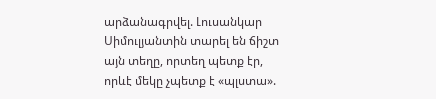արձանագրվել. Լուսանկար
Սիմուլյանտին տարել են ճիշտ այն տեղը, որտեղ պետք էր, որևէ մեկը չպետք է «պլստա».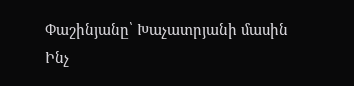Փաշինյանը՝ Խաչատրյանի մասին
Ինչ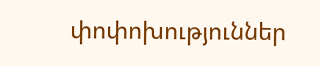փոփոխություններ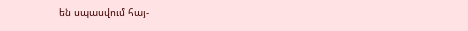են սպասվում հայ-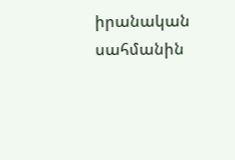իրանական սահմանին